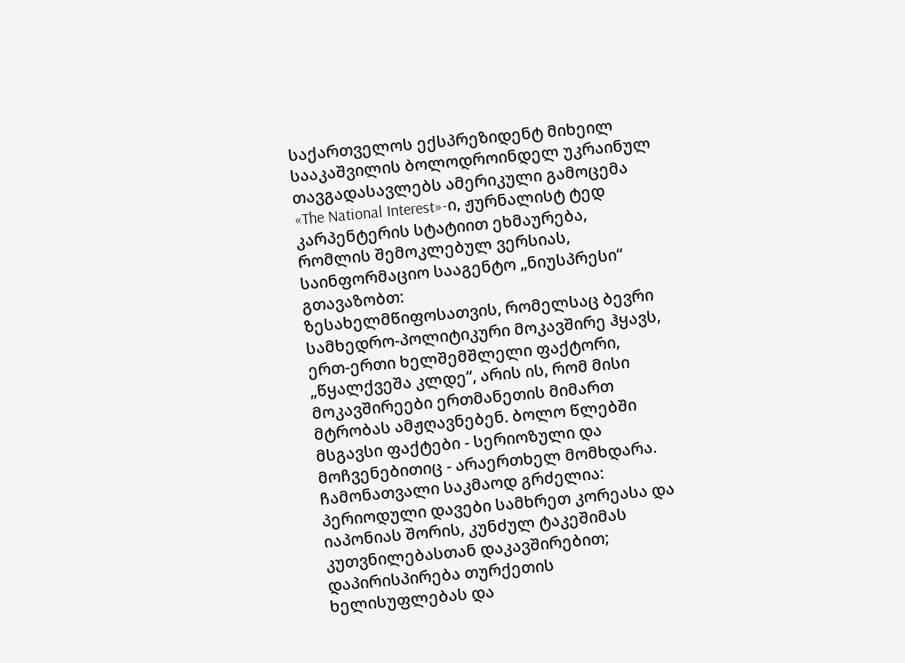საქართველოს ექსპრეზიდენტ მიხეილ სააკაშვილის ბოლოდროინდელ უკრაინულ თავგადასავლებს ამერიკული გამოცემა
«The National Interest»-ი, ჟურნალისტ ტედ კარპენტერის სტატიით ეხმაურება, რომლის შემოკლებულ ვერსიას, საინფორმაციო სააგენტო „ნიუსპრესი“ გთავაზობთ:
ზესახელმწიფოსათვის, რომელსაც ბევრი სამხედრო-პოლიტიკური მოკავშირე ჰყავს, ერთ-ერთი ხელშემშლელი ფაქტორი, „წყალქვეშა კლდე“, არის ის, რომ მისი მოკავშირეები ერთმანეთის მიმართ მტრობას ამჟღავნებენ. ბოლო წლებში მსგავსი ფაქტები - სერიოზული და მოჩვენებითიც - არაერთხელ მომხდარა. ჩამონათვალი საკმაოდ გრძელია: პერიოდული დავები სამხრეთ კორეასა და იაპონიას შორის, კუნძულ ტაკეშიმას კუთვნილებასთან დაკავშირებით; დაპირისპირება თურქეთის ხელისუფლებას და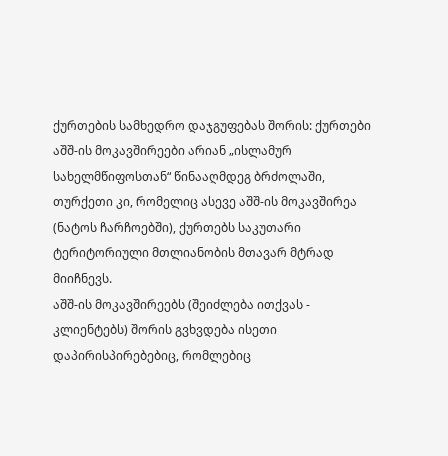ქურთების სამხედრო დაჯგუფებას შორის: ქურთები აშშ-ის მოკავშირეები არიან „ისლამურ სახელმწიფოსთან“ წინააღმდეგ ბრძოლაში, თურქეთი კი, რომელიც ასევე აშშ-ის მოკავშირეა (ნატოს ჩარჩოებში), ქურთებს საკუთარი ტერიტორიული მთლიანობის მთავარ მტრად მიიჩნევს.
აშშ-ის მოკავშირეებს (შეიძლება ითქვას - კლიენტებს) შორის გვხვდება ისეთი დაპირისპირებებიც, რომლებიც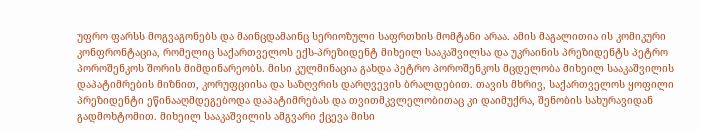უფრო ფარსს მოგვაგონებს და მაინცდამაინც სერიოზული საფრთხის მომტანი არაა. ამის მაგალითია ის კომიკური კონფრონტაცია, რომელიც საქართველოს ექს-პრეზიდენტ მიხეილ სააკაშვილსა და უკრაინის პრეზიდენტს პეტრო პოროშენკოს შორის მიმდინარეობს. მისი კულმინაცია გახდა პეტრო პოროშენკოს მცდელობა მიხეილ სააკაშვილის დაპატიმრების მიზნით, კორუფციისა და საზღვრის დარღვევის ბრალდებით. თავის მხრივ, საქართველოს ყოფილი პრეზიდენტი ეწინააღმდეგებოდა დაპატიმრებას და თვითმკვლელობითაც კი დაიმუქრა, შენობის სახურავიდან გადმოხტომით. მიხეილ სააკაშვილის ამგვარი ქცევა მისი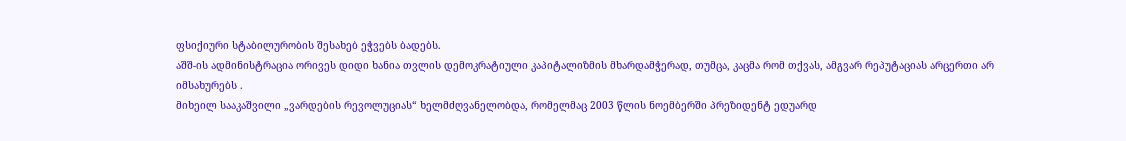ფსიქიური სტაბილურობის შესახებ ეჭვებს ბადებს.
აშშ-ის ადმინისტრაცია ორივეს დიდი ხანია თვლის დემოკრატიული კაპიტალიზმის მხარდამჭერად, თუმცა, კაცმა რომ თქვას, ამგვარ რეპუტაციას არცერთი არ იმსახურებს .
მიხეილ სააკაშვილი „ვარდების რევოლუციას“ ხელმძღვანელობდა, რომელმაც 2003 წლის ნოემბერში პრეზიდენტ ედუარდ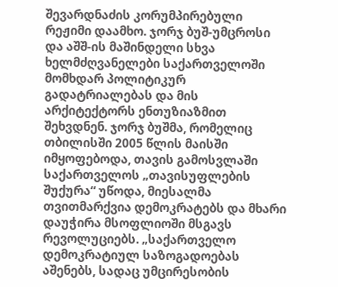შევარდნაძის კორუმპირებული რეჟიმი დაამხო. ჯორჯ ბუშ-უმცროსი და აშშ-ის მაშინდელი სხვა ხელმძღვანელები საქართველოში მომხდარ პოლიტიკურ გადატრიალებას და მის არქიტექტორს ენთუზიაზმით შეხვდნენ. ჯორჯ ბუშმა, რომელიც თბილისში 2005 წლის მაისში იმყოფებოდა, თავის გამოსვლაში საქართველოს „თავისუფლების შუქურა“ უწოდა, მიესალმა თვითმარქვია დემოკრატებს და მხარი დაუჭირა მსოფლიოში მსგავს რევოლუციებს. „საქართველო დემოკრატიულ საზოგადოებას აშენებს, სადაც უმცირესობის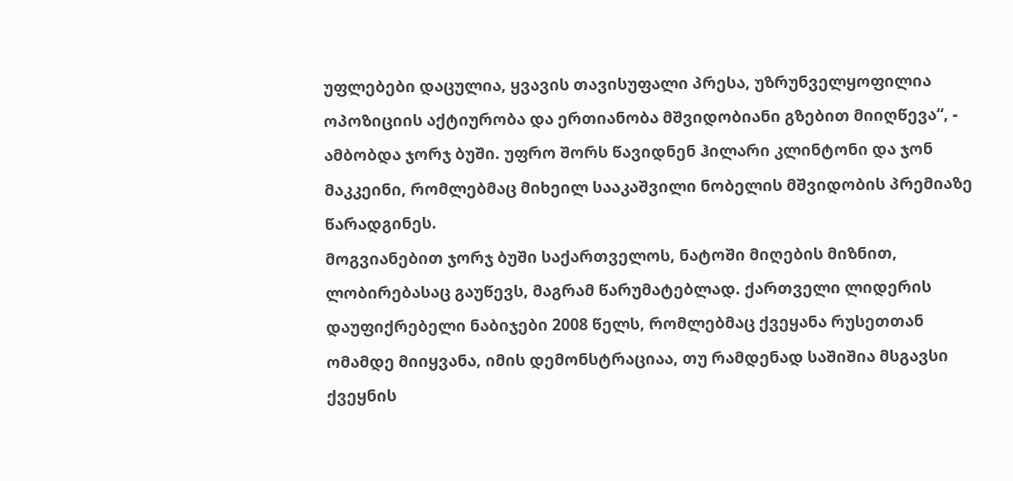უფლებები დაცულია, ყვავის თავისუფალი პრესა, უზრუნველყოფილია ოპოზიციის აქტიურობა და ერთიანობა მშვიდობიანი გზებით მიიღწევა“, - ამბობდა ჯორჯ ბუში. უფრო შორს წავიდნენ ჰილარი კლინტონი და ჯონ მაკკეინი, რომლებმაც მიხეილ სააკაშვილი ნობელის მშვიდობის პრემიაზე წარადგინეს.
მოგვიანებით ჯორჯ ბუში საქართველოს, ნატოში მიღების მიზნით, ლობირებასაც გაუწევს, მაგრამ წარუმატებლად. ქართველი ლიდერის დაუფიქრებელი ნაბიჯები 2008 წელს, რომლებმაც ქვეყანა რუსეთთან ომამდე მიიყვანა, იმის დემონსტრაციაა, თუ რამდენად საშიშია მსგავსი ქვეყნის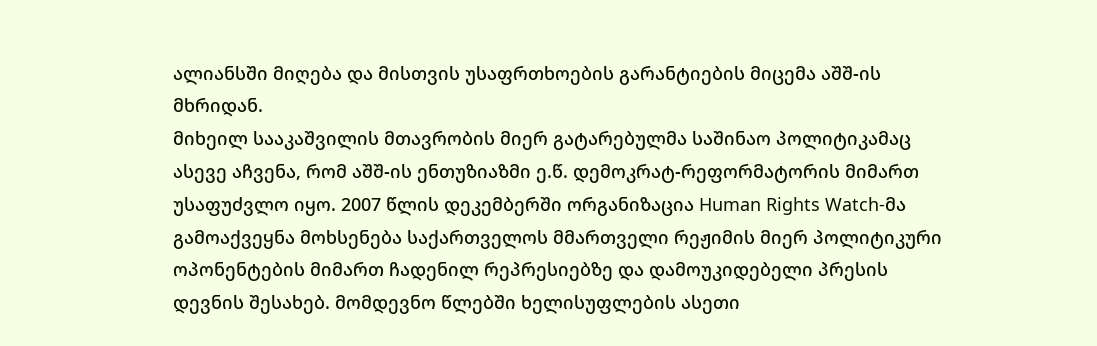ალიანსში მიღება და მისთვის უსაფრთხოების გარანტიების მიცემა აშშ-ის მხრიდან.
მიხეილ სააკაშვილის მთავრობის მიერ გატარებულმა საშინაო პოლიტიკამაც ასევე აჩვენა, რომ აშშ-ის ენთუზიაზმი ე.წ. დემოკრატ-რეფორმატორის მიმართ უსაფუძვლო იყო. 2007 წლის დეკემბერში ორგანიზაცია Human Rights Watch-მა გამოაქვეყნა მოხსენება საქართველოს მმართველი რეჟიმის მიერ პოლიტიკური ოპონენტების მიმართ ჩადენილ რეპრესიებზე და დამოუკიდებელი პრესის დევნის შესახებ. მომდევნო წლებში ხელისუფლების ასეთი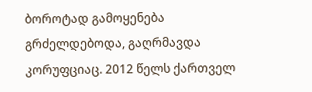ბოროტად გამოყენება გრძელდებოდა, გაღრმავდა კორუფციაც. 2012 წელს ქართველ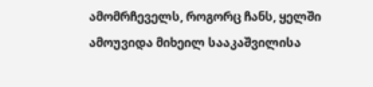ამომრჩეველს, როგორც ჩანს, ყელში ამოუვიდა მიხეილ სააკაშვილისა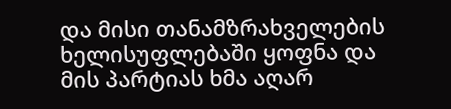და მისი თანამზრახველების ხელისუფლებაში ყოფნა და მის პარტიას ხმა აღარ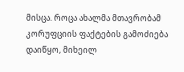მისცა. როცა ახალმა მთავრობამ კორუფციის ფაქტების გამოძიება დაიწყო, მიხეილ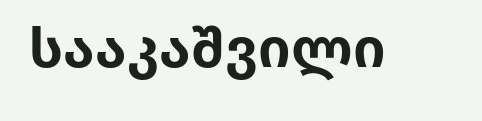სააკაშვილი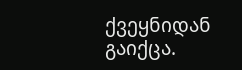ქვეყნიდან გაიქცა.